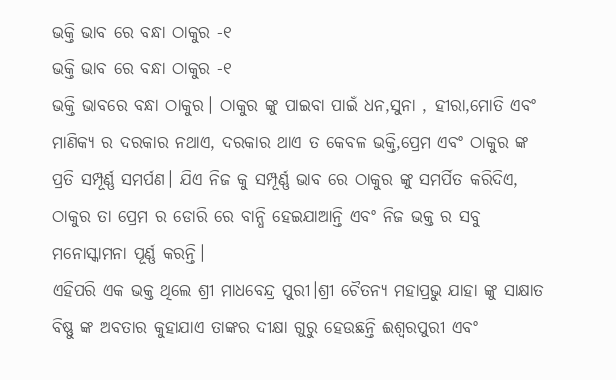ଭକ୍ତି ଭାବ ରେ ବନ୍ଧା ଠାକୁର -୧
ଭକ୍ତି ଭାବ ରେ ବନ୍ଧା ଠାକୁର -୧
ଭକ୍ତି ଭାବରେ ବନ୍ଧା ଠାକୁର। ଠାକୁର ଙ୍କୁ ପାଇବା ପାଇଁ ଧନ,ସୁନା , ହୀରା,ମୋତି ଏବଂ ମାଣିକ୍ୟ ର ଦରକାର ନଥାଏ, ଦରକାର ଥାଏ ତ କେବଳ ଭକ୍ତି,ପ୍ରେମ ଏବଂ ଠାକୁର ଙ୍କ ପ୍ରତି ସମ୍ପୂର୍ଣ୍ଣ ସମର୍ପଣ। ଯିଏ ନିଜ କୁ ସମ୍ପୂର୍ଣ୍ଣ ଭାବ ରେ ଠାକୁର ଙ୍କୁ ସମର୍ପିତ କରିଦିଏ, ଠାକୁର ତା ପ୍ରେମ ର ଡୋରି ରେ ବାନ୍ଧି ହେଇଯାଆନ୍ତି ଏବଂ ନିଜ ଭକ୍ତ ର ସବୁ ମନୋସ୍କାମନା ପୂର୍ଣ୍ଣ କରନ୍ତି।
ଏହିପରି ଏକ ଭକ୍ତ ଥିଲେ ଶ୍ରୀ ମାଧବେନ୍ଦ୍ର ପୁରୀ।ଶ୍ରୀ ଚୈତନ୍ୟ ମହାପ୍ରଭୁ ଯାହା ଙ୍କୁ ସାକ୍ଷାତ ବିଷ୍ଣୁ ଙ୍କ ଅବତାର କୁହାଯାଏ ତାଙ୍କର ଦୀକ୍ଷା ଗୁରୁ ହେଉଛନ୍ତି ଈଶ୍ୱରପୁରୀ ଏବଂ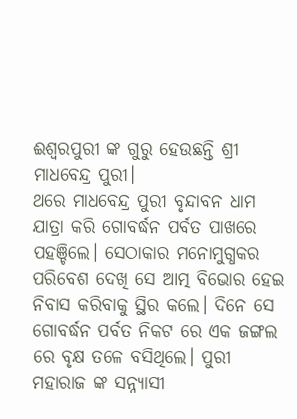ଈଶ୍ୱରପୁରୀ ଙ୍କ ଗୁରୁ ହେଉଛନ୍ତି ଶ୍ରୀ ମାଧବେନ୍ଦ୍ର ପୁରୀ।
ଥରେ ମାଧବେନ୍ଦ୍ର ପୁରୀ ବୃନ୍ଦାବନ ଧାମ ଯାତ୍ରା କରି ଗୋବର୍ଦ୍ଧନ ପର୍ବତ ପାଖରେ ପହଞ୍ଚିଲେ। ସେଠାକାର ମନୋମୁଗ୍ଧକର ପରିବେଶ ଦେଖି ସେ ଆତ୍ମ ବିଭୋର ହେଇ ନିବାସ କରିବାକୁ ସ୍ଥିର କଲେ। ଦିନେ ସେ ଗୋବର୍ଦ୍ଧନ ପର୍ବତ ନିକଟ ରେ ଏକ ଜଙ୍ଗଲ ରେ ବୃକ୍ଷ ତଳେ ବସିଥିଲେ। ପୁରୀ ମହାରାଜ ଙ୍କ ସନ୍ନ୍ୟାସୀ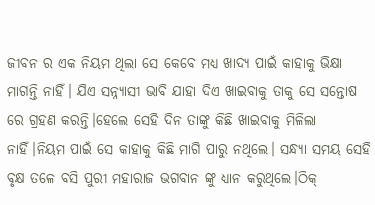ଜୀବନ ର ଏକ ନିୟମ ଥିଲା ସେ କେବେ ମଧ୍ୟ ଖାଦ୍ୟ ପାଇଁ କାହାକୁ ଭିକ୍ଷା ମାଗନ୍ତି ନାହିଁ। ଯିଏ ସନ୍ନ୍ୟାସୀ ଭାବି ଯାହା ଦିଏ ଖାଇବାକୁ ତାକୁ ସେ ସନ୍ତୋଷ ରେ ଗ୍ରହଣ କରନ୍ତି।ହେଲେ ସେହି ଦିନ ତାଙ୍କୁ କିଛି ଖାଇବାକୁ ମିଳିଲା ନାହିଁ।ନିୟମ ପାଇଁ ସେ କାହାକୁ କିଛି ମାଗି ପାରୁ ନଥିଲେ। ସନ୍ଧ୍ୟା ସମୟ ସେହି ବୃକ୍ଷ ତଳେ ବସି ପୁରୀ ମହାରାଜ ଭଗବାନ ଙ୍କୁ ଧ୍ୟାନ କରୁଥିଲେ।ଠିକ୍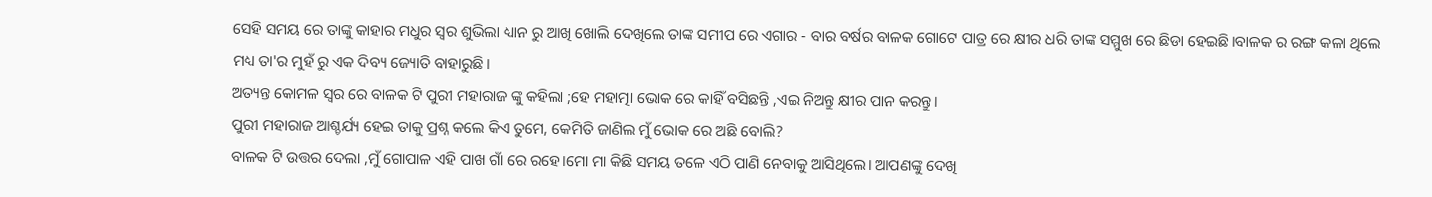ସେହି ସମୟ ରେ ତାଙ୍କୁ କାହାର ମଧୁର ସ୍ୱର ଶୁଭିଲା ଧ୍ୟାନ ରୁ ଆଖି ଖୋଲି ଦେଖିଲେ ତାଙ୍କ ସମୀପ ରେ ଏଗାର - ବାର ବର୍ଷର ବାଳକ ଗୋଟେ ପାତ୍ର ରେ କ୍ଷୀର ଧରି ତାଙ୍କ ସମ୍ମୁଖ ରେ ଛିଡା ହେଇଛି।ବାଳକ ର ରଙ୍ଗ କଳା ଥିଲେ ମଧ୍ୟ ତା'ର ମୁହଁ ରୁ ଏକ ଦିବ୍ୟ ଜ୍ୟୋତି ବାହାରୁଛି।
ଅତ୍ୟନ୍ତ କୋମଳ ସ୍ୱର ରେ ବାଳକ ଟି ପୁରୀ ମହାରାଜ ଙ୍କୁ କହିଲା ;ହେ ମହାତ୍ମା ଭୋକ ରେ କାହିଁ ବସିଛନ୍ତି ,ଏଇ ନିଅନ୍ତୁ କ୍ଷୀର ପାନ କରନ୍ତୁ।
ପୁରୀ ମହାରାଜ ଆଶ୍ଚର୍ଯ୍ୟ ହେଇ ତାକୁ ପ୍ରଶ୍ନ କଲେ କିଏ ତୁମେ, କେମିତି ଜାଣିଲ ମୁଁ ଭୋକ ରେ ଅଛି ବୋଲି?
ବାଳକ ଟି ଉତ୍ତର ଦେଲା ,ମୁଁ ଗୋପାଳ ଏହି ପାଖ ଗାଁ ରେ ରହେ।ମୋ ମା କିଛି ସମୟ ତଳେ ଏଠି ପାଣି ନେବାକୁ ଆସିଥିଲେ। ଆପଣଙ୍କୁ ଦେଖି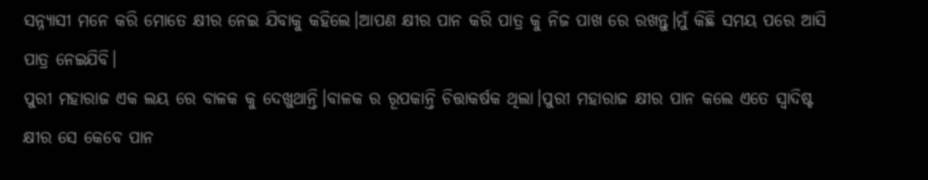ସନ୍ନ୍ୟାସୀ ମନେ କରି ମୋତେ କ୍ଷୀର ନେଇ ଯିବାକୁ କହିଲେ।ଆପଣ କ୍ଷୀର ପାନ କରି ପାତ୍ର କୁ ନିଜ ପାଖ ରେ ରଖନ୍ତୁ।ମୁଁ କିଛି ସମୟ ପରେ ଆସି ପାତ୍ର ନେଇଯିବି।
ପୁରୀ ମହାରାଜ ଏକ ଲୟ ରେ ବାଳକ କୁ ଦେଖୁଥାନ୍ତି।ବାଳକ ର ରୂପକାନ୍ତି ଚିତ୍ତାକର୍ଷକ ଥିଲା।ପୁରୀ ମହାରାଜ କ୍ଷୀର ପାନ କଲେ ଏତେ ସ୍ଵାଦିଷ୍ଟ କ୍ଷୀର ସେ କେବେ ପାନ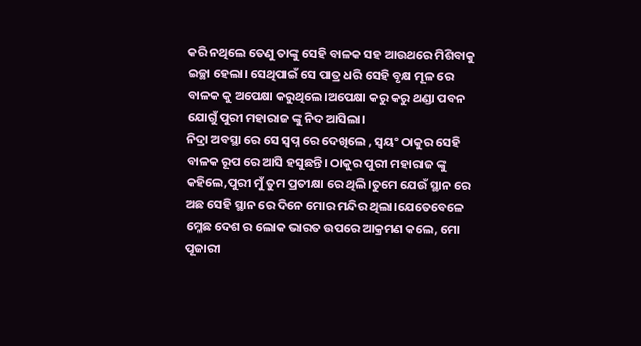କରି ନଥିଲେ ତେଣୁ ତାଙ୍କୁ ସେହି ବାଳକ ସହ ଆଉଥରେ ମିଶିବାକୁ ଇଚ୍ଛା ହେଲା। ସେଥିପାଇଁ ସେ ପାତ୍ର ଧରି ସେହି ବୃକ୍ଷ ମୂଳ ରେ ବାଳକ କୁ ଅପେକ୍ଷା କରୁଥିଲେ।ଅପେକ୍ଷା କରୁ କରୁ ଥଣ୍ଡା ପବନ ଯୋଗୁଁ ପୁରୀ ମହାରାଜ ଙ୍କୁ ନିଦ ଆସିଲା।
ନିଦ୍ରା ଅବସ୍ଥା ରେ ସେ ସ୍ବପ୍ନ ରେ ଦେଖିଲେ , ସ୍ୱୟଂ ଠାକୁର ସେହି ବାଳକ ରୂପ ରେ ଆସି ହସୁଛନ୍ତି। ଠାକୁର ପୁରୀ ମହାରାଜ ଙ୍କୁ କହିଲେ,ପୁରୀ ମୁଁ ତୁମ ପ୍ରତୀକ୍ଷା ରେ ଥିଲି।ତୁମେ ଯେଉଁ ସ୍ଥାନ ରେ ଅଛ ସେହି ସ୍ଥାନ ରେ ଦିନେ ମୋର ମନ୍ଦିର ଥିଲା।ଯେତେବେଳେ ମ୍ଳେଛ ଦେଶ ର ଲୋକ ଭାରତ ଉପରେ ଆକ୍ରମଣ କଲେ, ମୋ ପୂଜାରୀ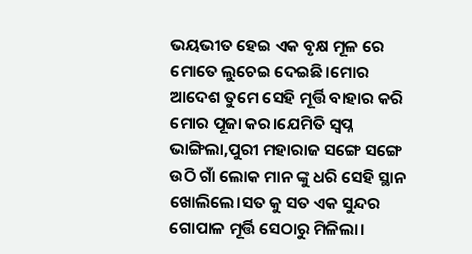ଭୟଭୀତ ହେଇ ଏକ ବୃକ୍ଷ ମୂଳ ରେ ମୋତେ ଲୁଚେଇ ଦେଇଛି।ମୋର ଆଦେଶ ତୁମେ ସେହି ମୂର୍ତ୍ତି ବାହାର କରି ମୋର ପୂଜା କର।ଯେମିତି ସ୍ବପ୍ନ ଭାଙ୍ଗିଲା,ପୁରୀ ମହାରାଜ ସଙ୍ଗେ ସଙ୍ଗେ ଉଠି ଗାଁ ଲୋକ ମାନ ଙ୍କୁ ଧରି ସେହି ସ୍ଥାନ ଖୋଲିଲେ।ସତ କୁ ସତ ଏକ ସୁନ୍ଦର ଗୋପାଳ ମୂର୍ତ୍ତି ସେଠାରୁ ମିଳିଲା।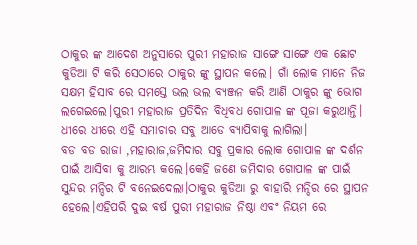ଠାକୁର ଙ୍କ ଆଦେଶ ଅନୁସାରେ ପୁରୀ ମହାରାଜ ସାଙ୍ଗେ ସାଙ୍ଗେ ଏକ ଛୋଟ କୁଡିଆ ଟି କରି ସେଠାରେ ଠାକୁର ଙ୍କୁ ସ୍ଥାପନ କଲେ। ଗାଁ ଲୋକ ମାନେ ନିଜ ସକ୍ଷମ ହିସାବ ରେ ସମସ୍ତେ ଭଲ ଭଲ ବ୍ୟଞ୍ଜନ କରି ଆଣି ଠାକୁର ଙ୍କୁ ଭୋଗ ଲଗେଇଲେ।ପୁରୀ ମହାରାଜ ପ୍ରତିଦିନ ବିଧିବଧ ଗୋପାଳ ଙ୍କ ପୂଜା କରୁଥାନ୍ତି। ଧୀରେ ଧୀରେ ଏହି ସମାଚାର ସବୁ ଆଡେ ବ୍ୟାପିବାକୁ ଲାଗିଲା।
ବଡ ବଡ ରାଜା ,ମହାରାଜ,ଜମିଦାର ସବୁ ପ୍ରକାର ଲୋକ ଗୋପାଳ ଙ୍କ ଦର୍ଶନ ପାଇଁ ଆସିବା କୁ ଆରମ୍ଭ କଲେ।କେହି ଜଣେ ଜମିଦାର ଗୋପାଳ ଙ୍କ ପାଇଁ ସୁନ୍ଦର ମନ୍ଦିର ଟି ବନେଇଦେଲା।ଠାକୁର କୁଡିଆ ରୁ ବାହାରି ମନ୍ଦିର ରେ ସ୍ଥାପନ ହେଲେ।ଏହିପରି ଦୁଇ ବର୍ଷ ପୁରୀ ମହାରାଜ ନିଷ୍ଠା ଏବଂ ନିୟମ ରେ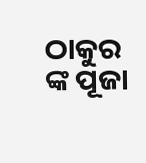ଠାକୁର ଙ୍କ ପୂଜା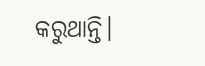କରୁଥାନ୍ତି।